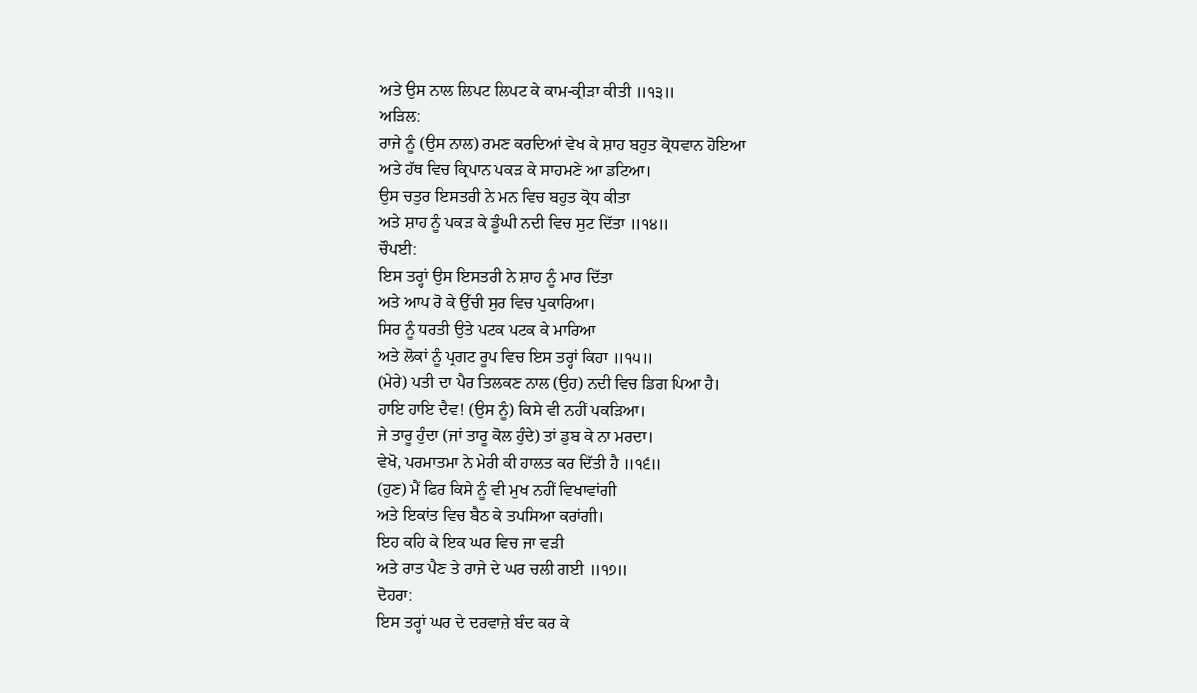ਅਤੇ ਉਸ ਨਾਲ ਲਿਪਟ ਲਿਪਟ ਕੇ ਕਾਮ-ਕ੍ਰੀੜਾ ਕੀਤੀ ॥੧੩॥
ਅੜਿਲ:
ਰਾਜੇ ਨੂੰ (ਉਸ ਨਾਲ) ਰਮਣ ਕਰਦਿਆਂ ਵੇਖ ਕੇ ਸ਼ਾਹ ਬਹੁਤ ਕ੍ਰੋਧਵਾਨ ਹੋਇਆ
ਅਤੇ ਹੱਥ ਵਿਚ ਕ੍ਰਿਪਾਨ ਪਕੜ ਕੇ ਸਾਹਮਣੇ ਆ ਡਟਿਆ।
ਉਸ ਚਤੁਰ ਇਸਤਰੀ ਨੇ ਮਨ ਵਿਚ ਬਹੁਤ ਕ੍ਰੋਧ ਕੀਤਾ
ਅਤੇ ਸ਼ਾਹ ਨੂੰ ਪਕੜ ਕੇ ਡੂੰਘੀ ਨਦੀ ਵਿਚ ਸੁਟ ਦਿੱਤਾ ॥੧੪॥
ਚੌਪਈ:
ਇਸ ਤਰ੍ਹਾਂ ਉਸ ਇਸਤਰੀ ਨੇ ਸ਼ਾਹ ਨੂੰ ਮਾਰ ਦਿੱਤਾ
ਅਤੇ ਆਪ ਰੋ ਕੇ ਉੱਚੀ ਸੁਰ ਵਿਚ ਪੁਕਾਰਿਆ।
ਸਿਰ ਨੂੰ ਧਰਤੀ ਉਤੇ ਪਟਕ ਪਟਕ ਕੇ ਮਾਰਿਆ
ਅਤੇ ਲੋਕਾਂ ਨੂੰ ਪ੍ਰਗਟ ਰੂਪ ਵਿਚ ਇਸ ਤਰ੍ਹਾਂ ਕਿਹਾ ॥੧੫॥
(ਮੇਰੇ) ਪਤੀ ਦਾ ਪੈਰ ਤਿਲਕਣ ਨਾਲ (ਉਹ) ਨਦੀ ਵਿਚ ਡਿਗ ਪਿਆ ਹੈ।
ਹਾਇ ਹਾਇ ਦੈਵ! (ਉਸ ਨੂੰ) ਕਿਸੇ ਵੀ ਨਹੀਂ ਪਕੜਿਆ।
ਜੇ ਤਾਰੂ ਹੁੰਦਾ (ਜਾਂ ਤਾਰੂ ਕੋਲ ਹੁੰਦੇ) ਤਾਂ ਡੁਬ ਕੇ ਨਾ ਮਰਦਾ।
ਵੇਖੋ, ਪਰਮਾਤਮਾ ਨੇ ਮੇਰੀ ਕੀ ਹਾਲਤ ਕਰ ਦਿੱਤੀ ਹੈ ॥੧੬॥
(ਹੁਣ) ਮੈਂ ਫਿਰ ਕਿਸੇ ਨੂੰ ਵੀ ਮੁਖ ਨਹੀਂ ਵਿਖਾਵਾਂਗੀ
ਅਤੇ ਇਕਾਂਤ ਵਿਚ ਬੈਠ ਕੇ ਤਪਸਿਆ ਕਰਾਂਗੀ।
ਇਹ ਕਹਿ ਕੇ ਇਕ ਘਰ ਵਿਚ ਜਾ ਵੜੀ
ਅਤੇ ਰਾਤ ਪੈਣ ਤੇ ਰਾਜੇ ਦੇ ਘਰ ਚਲੀ ਗਈ ॥੧੭॥
ਦੋਹਰਾ:
ਇਸ ਤਰ੍ਹਾਂ ਘਰ ਦੇ ਦਰਵਾਜ਼ੇ ਬੰਦ ਕਰ ਕੇ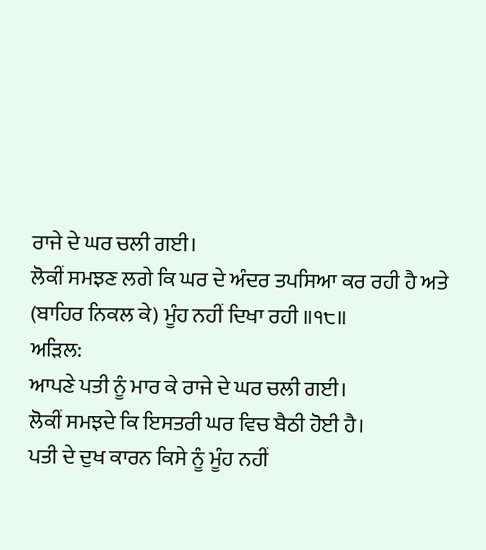ਰਾਜੇ ਦੇ ਘਰ ਚਲੀ ਗਈ।
ਲੋਕੀਂ ਸਮਝਣ ਲਗੇ ਕਿ ਘਰ ਦੇ ਅੰਦਰ ਤਪਸਿਆ ਕਰ ਰਹੀ ਹੈ ਅਤੇ (ਬਾਹਿਰ ਨਿਕਲ ਕੇ) ਮੂੰਹ ਨਹੀਂ ਦਿਖਾ ਰਹੀ ॥੧੮॥
ਅੜਿਲ:
ਆਪਣੇ ਪਤੀ ਨੂੰ ਮਾਰ ਕੇ ਰਾਜੇ ਦੇ ਘਰ ਚਲੀ ਗਈ।
ਲੋਕੀਂ ਸਮਝਦੇ ਕਿ ਇਸਤਰੀ ਘਰ ਵਿਚ ਬੈਠੀ ਹੋਈ ਹੈ।
ਪਤੀ ਦੇ ਦੁਖ ਕਾਰਨ ਕਿਸੇ ਨੂੰ ਮੂੰਹ ਨਹੀਂ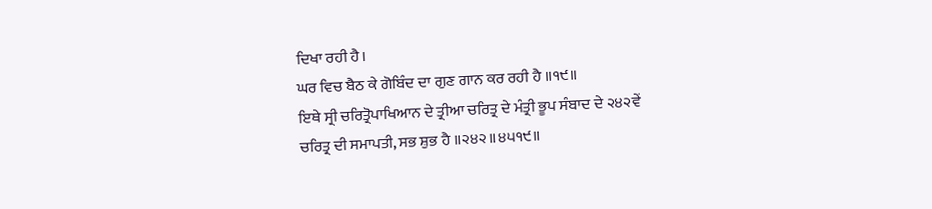ਦਿਖਾ ਰਹੀ ਹੈ।
ਘਰ ਵਿਚ ਬੈਠ ਕੇ ਗੋਬਿੰਦ ਦਾ ਗੁਣ ਗਾਨ ਕਰ ਰਹੀ ਹੈ ॥੧੯॥
ਇਥੇ ਸ੍ਰੀ ਚਰਿਤ੍ਰੋਪਾਖਿਆਨ ਦੇ ਤ੍ਰੀਆ ਚਰਿਤ੍ਰ ਦੇ ਮੰਤ੍ਰੀ ਭੂਪ ਸੰਬਾਦ ਦੇ ੨੪੨ਵੇਂ ਚਰਿਤ੍ਰ ਦੀ ਸਮਾਪਤੀ, ਸਭ ਸ਼ੁਭ ਹੈ ॥੨੪੨॥੪੫੧੯॥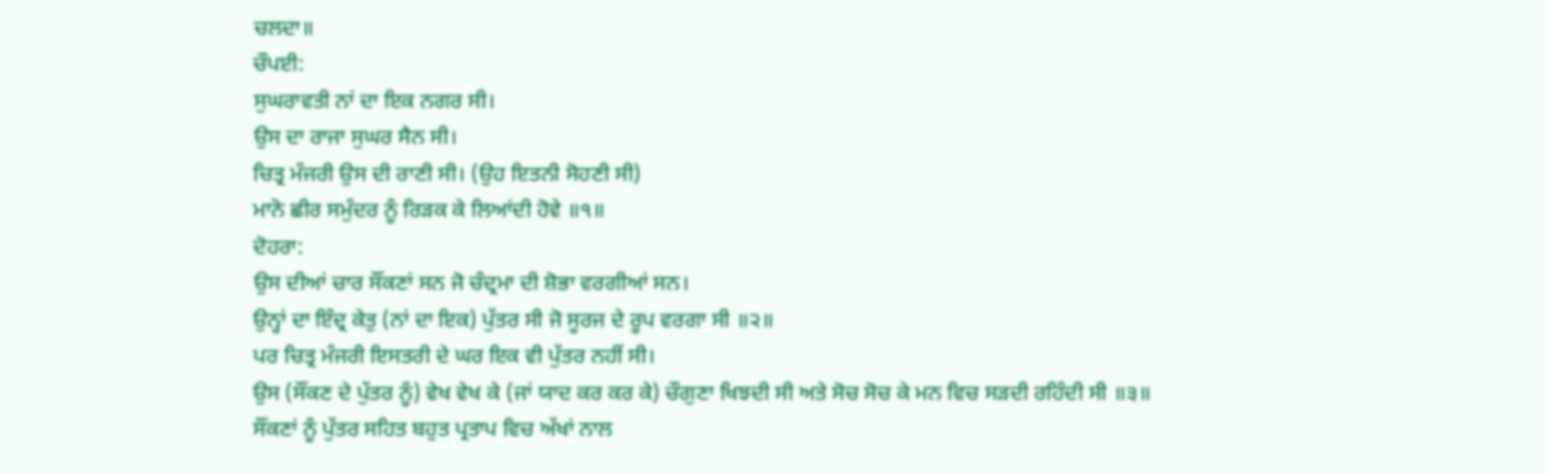ਚਲਦਾ॥
ਚੌਪਈ:
ਸੁਘਰਾਵਤੀ ਨਾਂ ਦਾ ਇਕ ਨਗਰ ਸੀ।
ਉਸ ਦਾ ਰਾਜਾ ਸੁਘਰ ਸੈਨ ਸੀ।
ਚਿਤ੍ਰ ਮੰਜਰੀ ਉਸ ਦੀ ਰਾਣੀ ਸੀ। (ਉਹ ਇਤਨੀ ਸੋਹਣੀ ਸੀ)
ਮਾਨੋ ਛੀਰ ਸਮੁੰਦਰ ਨੂੰ ਰਿੜਕ ਕੇ ਲਿਆਂਦੀ ਹੋਵੇ ॥੧॥
ਦੋਹਰਾ:
ਉਸ ਦੀਆਂ ਚਾਰ ਸੌਂਕਣਾਂ ਸਨ ਜੋ ਚੰਦ੍ਰਮਾ ਦੀ ਸ਼ੋਭਾ ਵਰਗੀਆਂ ਸਨ।
ਉਨ੍ਹਾਂ ਦਾ ਇੰਦ੍ਰ ਕੇਤੁ (ਨਾਂ ਦਾ ਇਕ) ਪੁੱਤਰ ਸੀ ਜੋ ਸੂਰਜ ਦੇ ਰੂਪ ਵਰਗਾ ਸੀ ॥੨॥
ਪਰ ਚਿਤ੍ਰ ਮੰਜਰੀ ਇਸਤਰੀ ਦੇ ਘਰ ਇਕ ਵੀ ਪੁੱਤਰ ਨਹੀਂ ਸੀ।
ਉਸ (ਸੌਂਕਣ ਦੇ ਪੁੱਤਰ ਨੂੰ) ਵੇਖ ਵੇਖ ਕੇ (ਜਾਂ ਯਾਦ ਕਰ ਕਰ ਕੇ) ਚੌਗੁਣਾ ਖਿਝਦੀ ਸੀ ਅਤੇ ਸੋਚ ਸੋਚ ਕੇ ਮਨ ਵਿਚ ਸੜਦੀ ਰਹਿੰਦੀ ਸੀ ॥੩॥
ਸੌਂਕਣਾਂ ਨੂੰ ਪੁੱਤਰ ਸਹਿਤ ਬਹੁਤ ਪ੍ਰਤਾਪ ਵਿਚ ਅੱਖਾਂ ਨਾਲ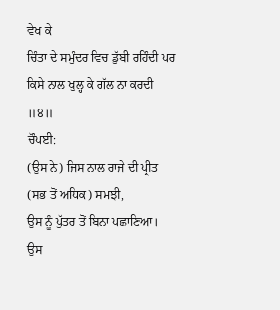ਵੇਖ ਕੇ
ਚਿੰਤਾ ਦੇ ਸਮੁੰਦਰ ਵਿਚ ਡੁੱਬੀ ਰਹਿੰਦੀ ਪਰ ਕਿਸੇ ਨਾਲ ਖੁਲ੍ਹ ਕੇ ਗੱਲ ਨਾ ਕਰਦੀ ॥੪॥
ਚੌਪਈ:
(ਉਸ ਨੇ) ਜਿਸ ਨਾਲ ਰਾਜੇ ਦੀ ਪ੍ਰੀਤ (ਸਭ ਤੋਂ ਅਧਿਕ) ਸਮਝੀ,
ਉਸ ਨੂੰ ਪੁੱਤਰ ਤੋਂ ਬਿਨਾ ਪਛਾਣਿਆ।
ਉਸ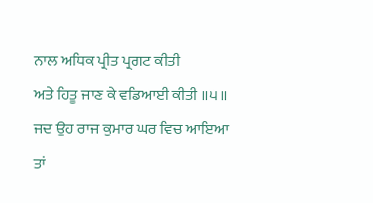ਨਾਲ ਅਧਿਕ ਪ੍ਰੀਤ ਪ੍ਰਗਟ ਕੀਤੀ
ਅਤੇ ਹਿਤੂ ਜਾਣ ਕੇ ਵਡਿਆਈ ਕੀਤੀ ॥੫॥
ਜਦ ਉਹ ਰਾਜ ਕੁਮਾਰ ਘਰ ਵਿਚ ਆਇਆ
ਤਾਂ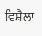ਵਿਸ਼ੈਲਾ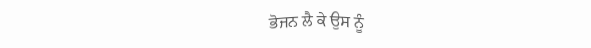ਭੋਜਨ ਲੈ ਕੇ ਉਸ ਨੂੰ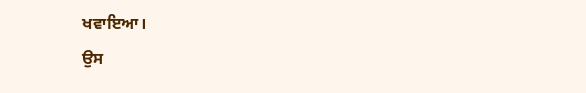ਖਵਾਇਆ।
ਉਸ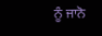ਨੂੰ ਜਾਨੋ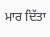ਮਾਰ ਦਿੱਤਾ